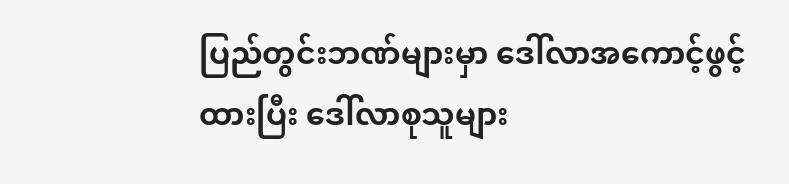ပြည်တွင်းဘဏ်များမှာ ဒေါ်လာအကောင့်ဖွင့်ထားပြီး ဒေါ်လာစုသူများ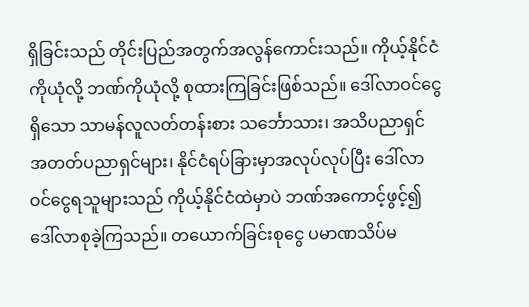ရှိခြင်းသည် တိုင်းပြည်အတွက်အလွန်ကောင်းသည်။ ကိုယ့်နိုင်ငံကိုယုံလို့ ဘဏ်ကိုယုံလို့ စုထားကြခြင်းဖြစ်သည်။ ဒေါ်လာဝင်ငွေရှိသော သာမန်လူလတ်တန်းစား သင်္ဘောသား၊ အသိပညာရှင် အတတ်ပညာရှင်များ၊ နိုင်ငံရပ်ခြားမှာအလုပ်လုပ်ပြီး ဒေါ်လာဝင်ငွေရသူများသည် ကိုယ့်နိုင်ငံထဲမှာပဲ ဘဏ်အကောင့်ဖွင့်၍ ဒေါ်လာစုခဲ့ကြသည်။ တယောက်ခြင်းစုငွေ ပမာဏသိပ်မ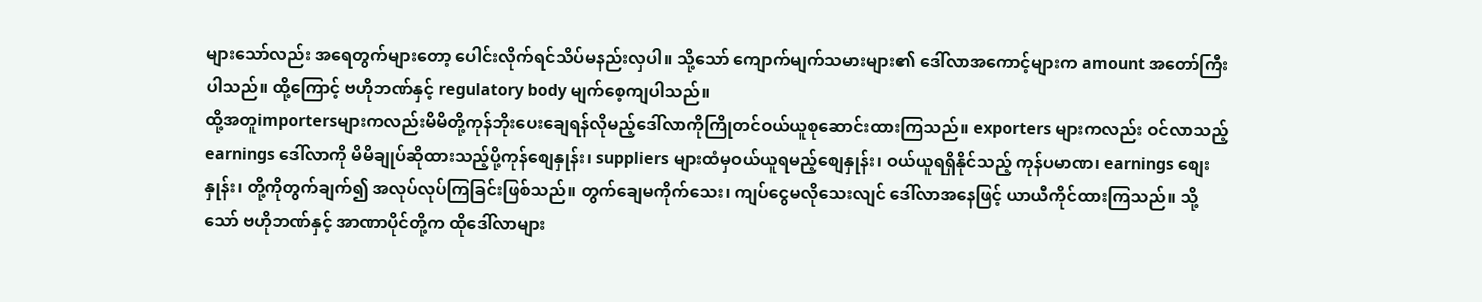များသော်လည်း အရေတွက်များတော့ ပေါင်းလိုက်ရင်သိပ်မနည်းလှပါ။ သို့သော် ကျောက်မျက်သမားများ၏ ဒေါ်လာအကောင့်များက amount အတော်ကြီးပါသည်။ ထို့ကြောင့် ဗဟိုဘဏ်နှင့် regulatory body မျက်စေ့ကျပါသည်။
ထို့အတူimportersများကလည်းမိမိတို့ကုန်ဘိုးပေးချေရန်လိုမည့်ဒေါ်လာကိုကြိုတင်ဝယ်ယူစုဆောင်းထားကြသည်။ exporters များကလည်း ဝင်လာသည့် earnings ဒေါ်လာကို မိမိချုပ်ဆိုထားသည့်ပို့ကုန်စျေနှုန်း၊ suppliers များထံမှဝယ်ယူရမည့်စျေနှုန်း၊ ဝယ်ယူရရှိနိုင်သည့် ကုန်ပမာဏ၊ earnings စျေးနှုန်း၊ တို့ကိုတွက်ချက်၍ အလုပ်လုပ်ကြခြင်းဖြစ်သည်။ တွက်ချေမကိုက်သေး၊ ကျပ်ငွေမလိုသေးလျင် ဒေါ်လာအနေဖြင့် ယာယီကိုင်ထားကြသည်။ သို့သော် ဗဟိုဘဏ်နှင့် အာဏာပိုင်တို့က ထိုဒေါ်လာများ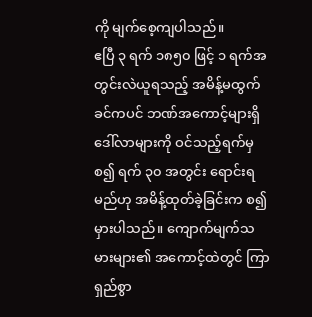ကို မျက်စေ့ကျပါသည်။
ဧပြီ ၃ ရက် ၁၈၅၀ ဖြင့် ၁ ရက်အတွင်းလဲယူရသည့် အမိန့်မထွက်ခင်ကပင် ဘဏ်အကောင့်များရှိ ဒေါ်လာများကို ဝင်သည့်ရက်မှစ၍ ရက် ၃၀ အတွင်း ရောင်းရမည်ဟု အမိန့်ထုတ်ခဲ့ခြင်းက စ၍မှားပါသည်။ ကျောက်မျက်သမားများ၏ အကောင့်ထဲတွင် ကြာရှည်စွာ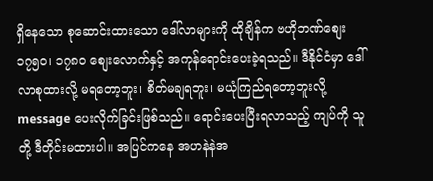ရှိနေသော စုဆောင်းထားသော ဒေါ်လာများကို ထိုချိန်က ဗဟိုဘဏ်စျေး ၁၇၅၀၊ ၁၇၈၀ စျေးလောက်နှင့် အကုန်ရောင်းပေးခဲ့ရသည်။ ဒီနိုင်ငံမှာ ဒေါ်လာစုထားလို့ မရတော့ဘူး၊ စိတ်မချရဘူး၊ မယုံကြည်ရတော့ဘူးလို့ message ပေးလိုက်ခြင်းဖြစ်သည်။ ရောင်းပေးပြီးရလာသည့် ကျပ်ကို သူတို့ ဒီတိုင်းမထားပါ။ အပြင်ကနေ အဟနဲနဲအ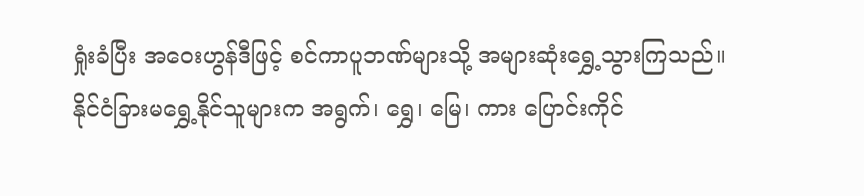ရှုံးခံပြီး အဝေးဟွန်ဒီဖြင့် စင်ကာပူဘဏ်များသို့ အများဆုံးရွှေ့သွားကြသည်။ နိုင်ငံခြားမရွှေ့နိုင်သူများက အရွက်၊ ရွှေ၊ မြေ၊ ကား ပြောင်းကိုင်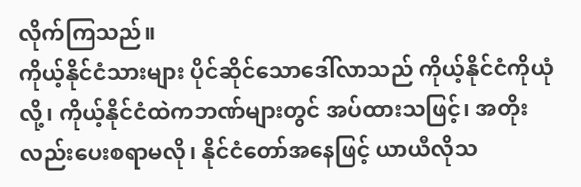လိုက်ကြသည်။
ကိုယ့်နိုင်ငံသားများ ပိုင်ဆိုင်သောဒေါ်လာသည် ကိုယ့်နိုင်ငံကိုယုံလို့၊ ကိုယ့်နိုင်ငံထဲကဘဏ်များတွင် အပ်ထားသဖြင့်၊ အတိုးလည်းပေးစရာမလို၊ နိုင်ငံတော်အနေဖြင့် ယာယီလိုသ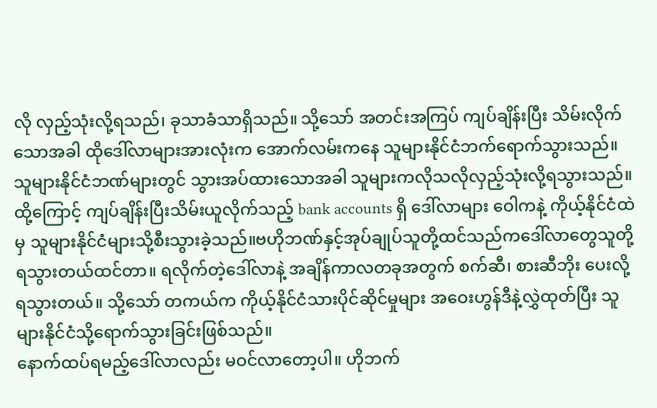လို လှည့်သုံးလို့ရသည်၊ ခုသာခံသာရှိသည်။ သို့သော် အတင်းအကြပ် ကျပ်ချိန်းပြီး သိမ်းလိုက်သောအခါ ထိုဒေါ်လာများအားလုံးက အောက်လမ်းကနေ သူများနိုင်ငံဘက်ရောက်သွားသည်။ သူများနိုင်ငံဘဏ်များတွင် သွားအပ်ထားသောအခါ သူများကလိုသလိုလှည့်သုံးလို့ရသွားသည်။
ထို့ကြောင့် ကျပ်ချိန်းပြီးသိမ်းယူလိုက်သည့် bank accounts ရှိ ဒေါ်လာများ ဝေါကနဲ့ ကိုယ့်နိုင်ငံထဲမှ သူများနိုင်ငံများသို့စီးသွားခဲ့သည်။ဗဟိုဘဏ်နှင့်အုပ်ချုပ်သူတို့ထင်သည်ကဒေါ်လာတွေသူတို့ရသွားတယ်ထင်တာ။ ရလိုက်တဲ့ဒေါ်လာနဲ့ အချိန်ကာလတခုအတွက် စက်ဆီ၊ စားဆီဘိုး ပေးလို့ရသွားတယ်။ သို့သော် တကယ်က ကိုယ့်နိုင်ငံသားပိုင်ဆိုင်မှုများ အဝေးဟွန်ဒီနဲ့လွှဲထုတ်ပြီး သူများနိုင်ငံသို့ရောက်သွားခြင်းဖြစ်သည်။
နောက်ထပ်ရမည့်ဒေါ်လာလည်း မဝင်လာတော့ပါ။ ဟိုဘက်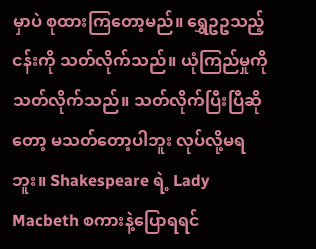မှာပဲ စုထားကြတော့မည်။ ရွှေဥဥသည့်ငန်းကို သတ်လိုက်သည်။ ယုံကြည်မှုကို သတ်လိုက်သည်။ သတ်လိုက်ပြီးပြီဆိုတော့ မသတ်တော့ပါဘူး လုပ်လို့မရဘူး။ Shakespeare ရဲ့ Lady Macbeth စကားနဲ့ပြောရရင်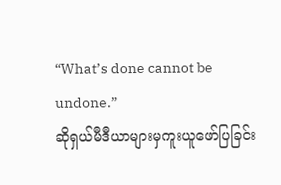“What’s done cannot be undone.”
ဆိုရှယ်မီဒီယာများမှကူးယူဖော်ပြခြင်း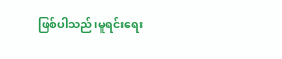ဖြစ်ပါသည်၊မူရင်းရေး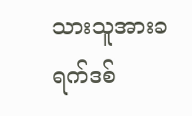သားသူအားခရက်ဒစ်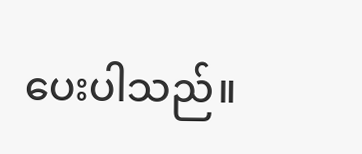ပေးပါသည်။